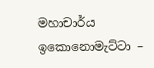මහාචාර්ය ඉකොනොමැට්ටා –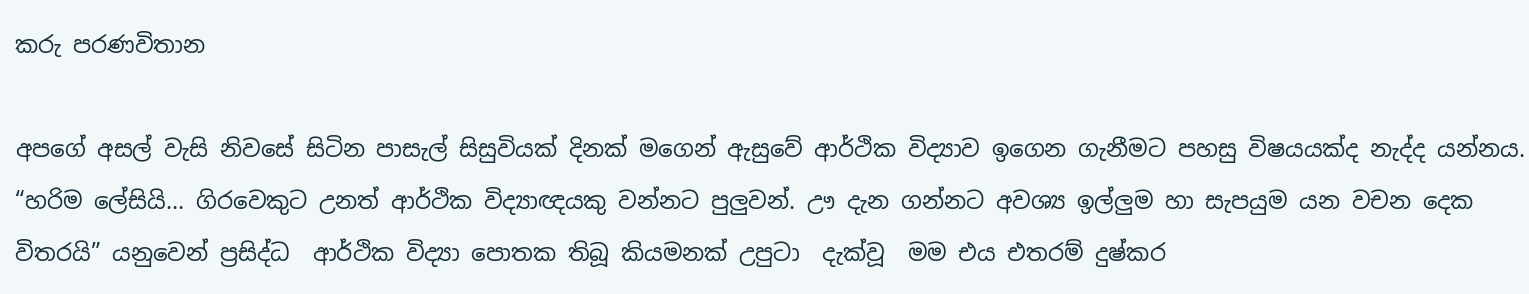කරු පරණවිතාන

අපගේ අසල් වැසි නිවසේ සිටින පාසැල් සිසුවියක් දිනක් මගෙන් ඇසුවේ ආර්ථික විද්‍යාව ඉගෙන ගැනීමට පහසු විෂයයක්ද නැද්ද යන්නය. “හරිම ලේසියි… ගිරවෙකුට උනත් ආර්ථික විද්‍යාඥයකු වන්නට පුලුවන්. ඌ දැන ගන්නට අවශ්‍ය ඉල්ලුම හා සැපයුම යන වචන දෙක විතරයි” යනුවෙන් ප්‍රසිද්ධ  ආර්ථික විද්‍යා පොතක තිබූ කියමනක් උපුටා  දැක්වූ  මම එය එතරම් දුෂ්කර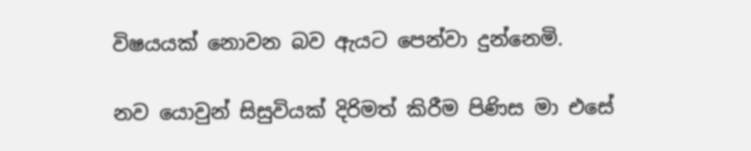විෂයයක් නොවන බව ඇයට පෙන්වා දුන්නෙමි.

නව යොවුන් සිසුවියක් දිරිමත් කිරීම පිණිස මා එසේ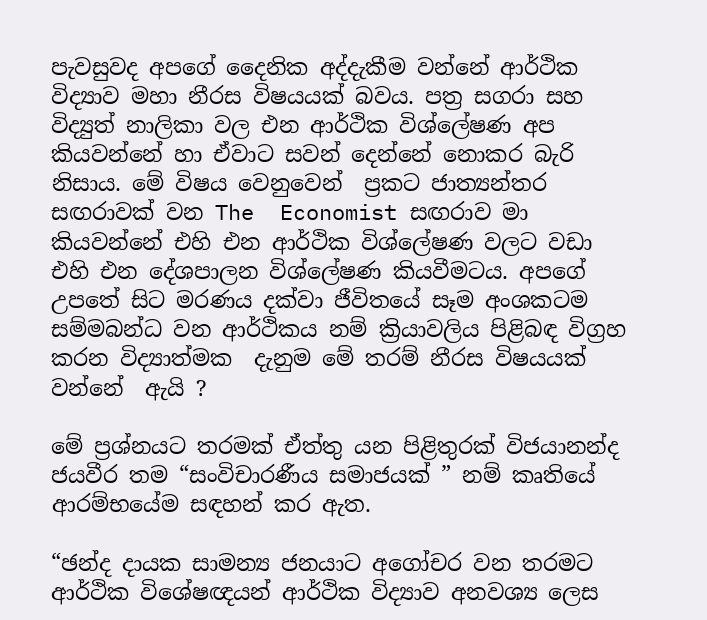පැවසුවද අපගේ දෛනික අද්දැකීම වන්නේ ආර්ථික විද්‍යාව මහා නීරස විෂයයක් බවය. පත්‍ර සගරා සහ විද්‍යුත් නාලිකා වල එන ආර්ථික විශ්ලේෂණ අප කියවන්නේ හා ඒවාට සවන් දෙන්නේ නොකර බැරි නිසාය. මේ විෂය වෙනුවෙන්  ප්‍රකට ජාත්‍යන්තර සඟරාවක් වන The  Economist සඟරාව මා කියවන්නේ එහි එන ආර්ථික විශ්ලේෂණ වලට වඩා එහි එන දේශපාලන විශ්ලේෂණ කියවීමටය. අපගේ උපතේ සිට මරණය දක්වා ජීවිතයේ සෑම අංශකටම සම්මබන්ධ වන ආර්ථිකය නම් ක්‍රියාවලිය පිළිබඳ විග්‍රහ කරන විද්‍යාත්මක  දැනුම මේ තරම් නීරස විෂයයක් වන්නේ  ඇයි ?

මේ ප්‍රශ්නයට තරමක් ඒත්තු යන පිළිතුරක් විජයානන්ද ජයවීර තම “සංවිචාරණීය සමාජයක් ” නම් කෘතියේ ආරම්භයේම සඳහන් කර ඇත.

“ඡන්ද දායක සාමන්‍ය ජනයාට අගෝචර වන තරමට ආර්ථික විශේෂඥයන් ආර්ථික විද්‍යාව අනවශ්‍ය ලෙස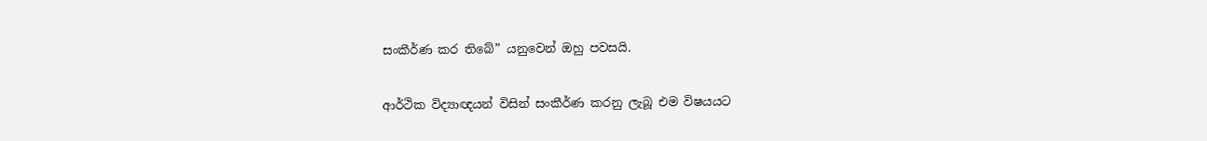සංකීර්ණ කර තිබේ” යනුවෙන් ඔහු පවසයි.

ආර්ථික විද්‍යාඥයන් විසින් සංකීර්ණ කරනු ලැබූ එම විෂයයට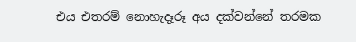එය එතරම් නොහැදෑරූ අය දක්වන්නේ තරමක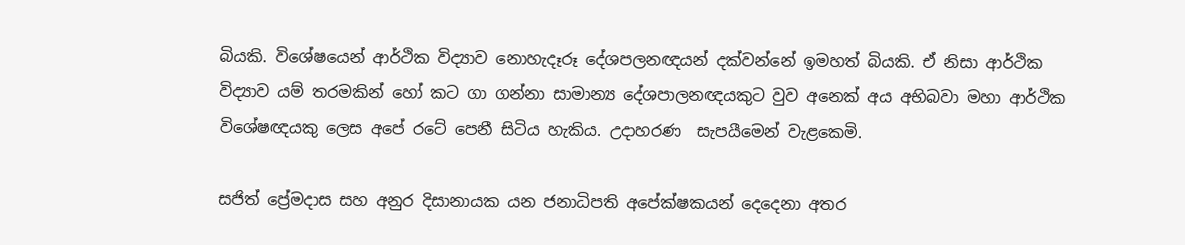බියකි. විශේෂයෙන් ආර්ථික විද්‍යාව නොහැදෑරූ දේශපලනඥයන් දක්වන්නේ ඉමහත් බියකි. ඒ නිසා ආර්ථික විද්‍යාව යම් තරමකින් හෝ කට ගා ගන්නා සාමාන්‍ය දේශපාලනඥයකුට වුව අනෙක් අය අභිබවා මහා ආර්ථික විශේෂඥයකු ලෙස අපේ රටේ පෙනී සිටිය හැකිය. උදාහරණ  සැපයීමෙන් වැළකෙමි.

සජිත් ප්‍රේමදාස සහ අනුර දිසානායක යන ජනාධිපති අපේක්ෂකයන් දෙදෙනා අතර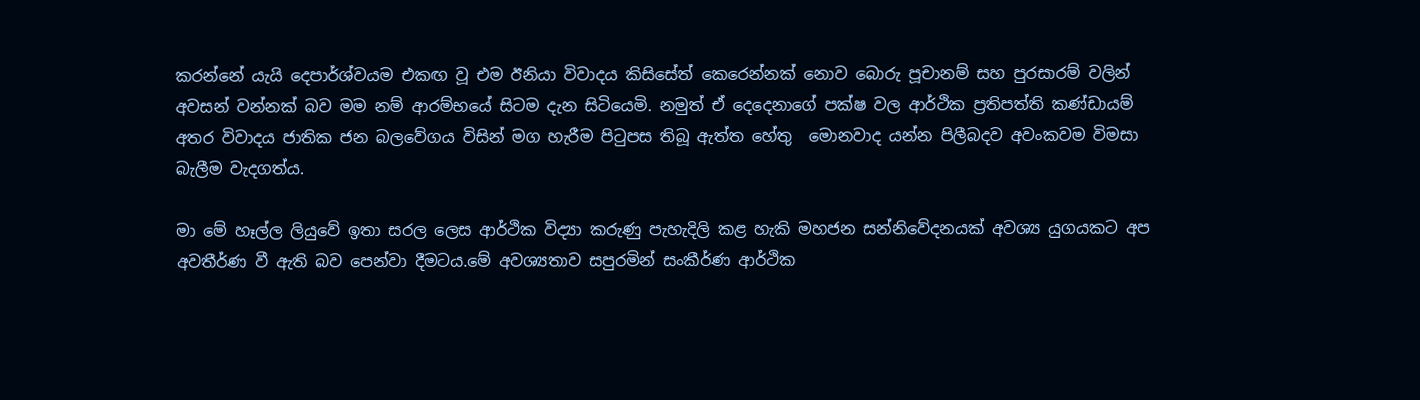කරන්නේ යැයි දෙපාර්ශ්වයම එකඟ වූ එම ඊනියා විවාදය කිසිසේත් කෙරෙන්නක් නොව බොරු පූචානම් සහ පුරසාරම් වලින්  අවසන් වන්නක් බව මම නම් ආරම්භයේ සිටම දැන සිටියෙමි. නමුත් ඒ දෙදෙනාගේ පක්ෂ වල ආර්ථික ප්‍රතිපත්ති කණ්ඩායම් අතර විවාදය ජාතික ජන බලවේගය විසින් මග හැරීම පිටුපස තිබූ ඇත්ත හේතු  මොනවාද යන්න පිලීබදව අවංකවම විමසා බැලීම වැදගත්ය.

මා මේ හෑල්ල ලියුවේ ඉතා සරල ලෙස ආර්ථික විද්‍යා කරුණු පැහැදිලි කළ හැකි මහජන සන්නිවේදනයක් අවශ්‍ය යුගයකට අප අවතීර්ණ වී ඇති බව පෙන්වා දීමටය.මේ අවශ්‍යතාව සපුරමින් සංකීර්ණ ආර්ථික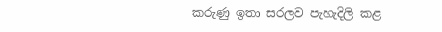කරුණු ඉතා සරලව පැහැදිලි කළ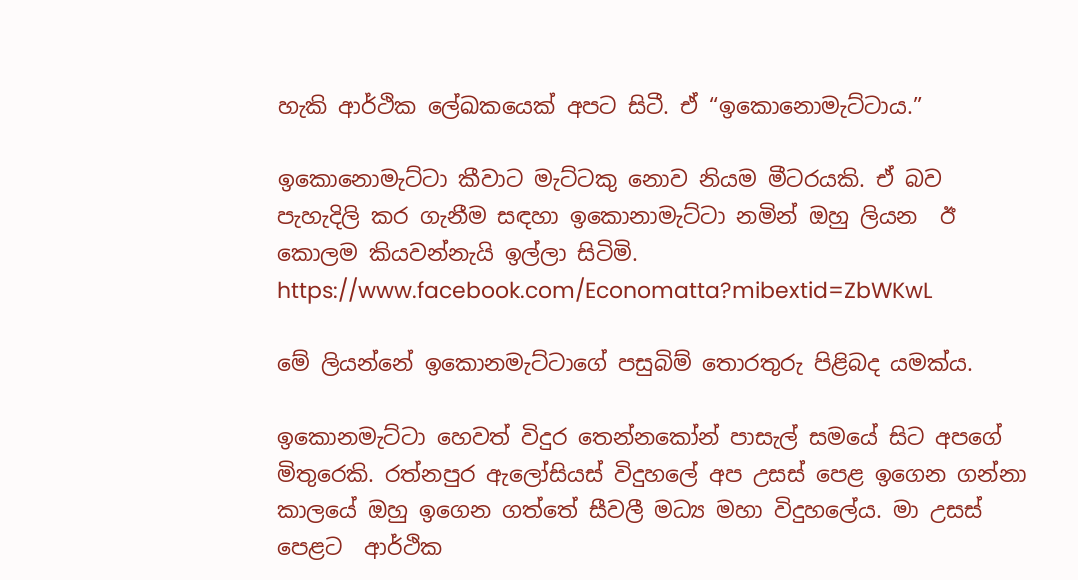හැකි ආර්ථික ලේඛකයෙක් අපට සිටී. ඒ “ඉකොනොමැට්ටාය.”

ඉකොනොමැට්ටා කීවාට මැට්ටකු නොව නියම මීටරයකි. ඒ බව පැහැදිලි කර ගැනීම සඳහා ඉකොනාමැට්ටා නමින් ඔහු ලියන  ඊ කොලම කියවන්නැයි ඉල්ලා සිටිමි.  https://www.facebook.com/Economatta?mibextid=ZbWKwL

මේ ලියන්නේ ඉකොනමැට්ටාගේ පසුබිම් තොරතුරු පිළිබද යමක්ය.

ඉකොනමැට්ටා හෙවත් විදුර තෙන්නකෝන් පාසැල් සමයේ සිට අපගේ මිතුරෙකි. රත්නපුර ඇලෝසියස් විදුහලේ අප උසස් පෙළ ඉගෙන ගන්නා කාලයේ ඔහු ඉගෙන ගත්තේ සීවලී මධ්‍ය මහා විදුහලේය. මා උසස් පෙළට  ආර්ථික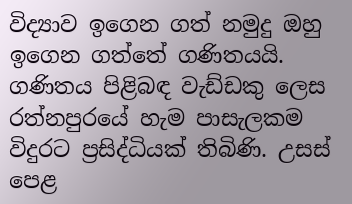විද්‍යාව ඉගෙන ගත් නමුදු ඔහු ඉගෙන ගත්තේ ගණිතයයි. ගණිතය පිළිබඳ වැඩ්ඩකු ලෙස රත්නපුරයේ හැම පාසැලකම විදුරට ප්‍රසිද්ධියක් තිබිණි. උසස් පෙළ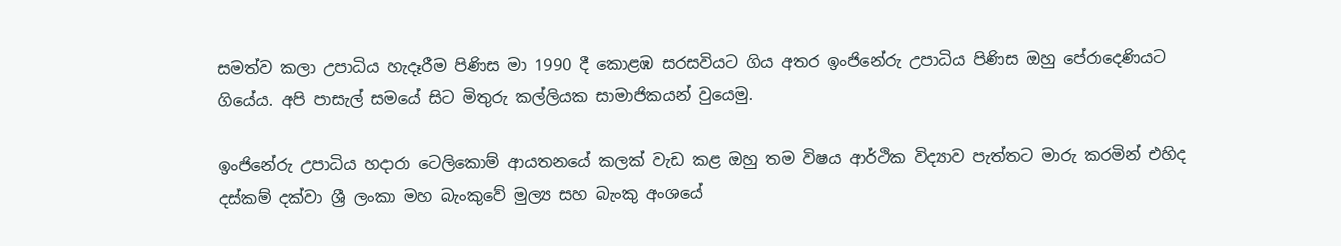සමත්ව කලා උපාධිය හැදෑරීම පිණිස මා 1990 දී කොළඹ සරසවියට ගිය අතර ඉංජිනේරු උපාධිය පිණිස ඔහු පේරාදෙණියට ගියේය. අපි පාසැල් සමයේ සිට මිතුරු කල්ලියක සාමාජිකයන් වුයෙමු.

ඉංජිනේරු උපාධිය හදාරා ටෙලිකොම් ආයතනයේ කලක් වැඩ කළ ඔහු තම විෂය ආර්ථික විද්‍යාව පැත්තට මාරු කරමින් එහිද දස්කම් දක්වා ශ්‍රී ලංකා මහ බැංකුවේ මුල්‍ය සහ බැංකු අංශයේ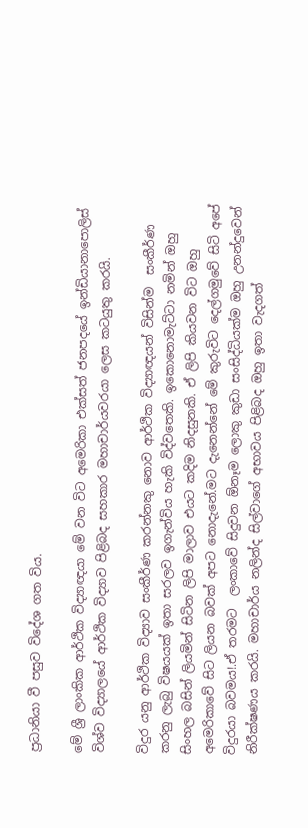ප්‍රධානියා වී පසුව විදේශ ගත විය.

මේ ශ්‍රී ලාංකික ආර්ථික විද්‍යාඥයා මේ වන විට අමෙරිකා එක්සත් ජනපදයේ ඉන්ඩියානාපොලිස් විශ්ව විද්‍යාලයේ ආර්ථික විද්‍යාව පිළිබද සහකාර මහාචාර්යවරයා ලෙස කටයුතු කරයි.

විදුර යනු ආර්ථික විද්‍යාව සංකීර්ණ කරන්නකු නොව ආර්ථික විද්‍යාඥයන් විසින්ම  සංකීර්ණ කරනු ලැබු විෂයයක් ඉතා සරලව ඉගැන්විය හැකි විද්වතෙකි. ඉකොනොමැට්ටා නමින් ඔහු සිංහල බසින් ලියමින් සිටින ලිපි මාලාව එයට කදිම නිදසුනකි. ඒ ලිපි කියවන විට ඔහු අමෙරිකාවේ සිට ලියන බවක් අපට නොදැනේ.මට දැනෙන්නේ මේ කුරුවිට දෙල්ගමුවේ සිටි අපේ විදුරයා බවමය!.ඒ තරමට  ලංකාවේ සිදුවන ඕනෑම ලොකු කුඩා සංසිද්ධියක්ම ඔහු උනන්දුවෙන් නිරීක්ෂණය කරයි. මහාචාර්ය නලින්ද සිල්වාගේ අභාවය පිළිබද ඔහු ඉතා වැදගත්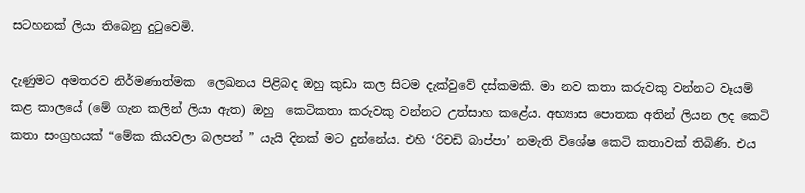සටහනක් ලියා තිබෙනු දුටුවෙමි.

දැණුමට අමතරව නිර්මණාත්මක  ලෙඛනය පිළිබද ඔහු කුඩා කල සිටම දැක්වුවේ දස්කමකි. මා නව කතා කරුවකු වන්නට වෑයම් කළ කාලයේ (මේ ගැන කලින් ලියා ඇත) ඔහු  කෙටිකතා කරුවකු වන්නට උත්සාහ කළේය. අභ්‍යාස පොතක අතින් ලියන ලද කෙටි කතා සංග්‍රහයක් “මේක කියවලා බලපන් ” යැයි දිනක් මට දුන්නේය. එහි ‘රිචඩි බාප්පා’ නමැති විශේෂ කෙටි කතාවක් තිබිණි. එය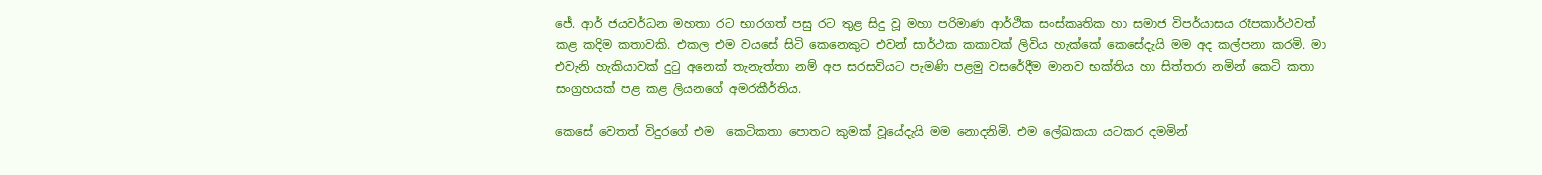ජේ. ආර් ජයවර්ධන මහතා රට භාරගත් පසු රට තුළ සිදු වූ මහා පරිමාණ ආර්ථික සංස්කෘතික හා සමාජ විපර්යාසය රෑපකාර්ථවත් කළ කදිම කතාවකි. එකල එම වයසේ සිටි කෙනෙකුට එවන් සාර්ථක කකාවක් ලිවිය හැක්කේ කෙසේදැයි මම අද කල්පනා කරමි. මා එවැනි හැකියාවක් දුටු අනෙක් තැනැත්තා නම් අප සරසවියට පැමණි පළමු වසරේදීම මානව භක්තිය හා සිත්තරා නමින් කෙටි කතා සංග්‍රහයක් පළ කළ ලියනගේ අමරකීර්තිය.

කෙසේ වෙතත් විදුරගේ එම  කෙටිකතා පොතට කුමක් වූයේදැයි මම නොදනිමි. එම ලේඛකයා යටකර දමමින්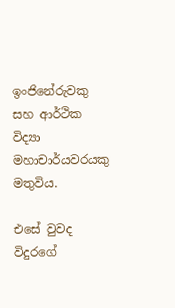ඉංජිනේරුවකු සහ ආර්ථික විද්‍යා මහාචාර්යවරයකු මතුවිය.

එසේ වුවද විදුරගේ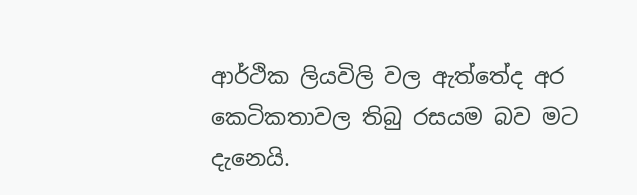ආර්ථික ලියවිලි වල ඇත්තේද අර කෙටිකතාවල තිබු රසයම බව මට දැනෙයි.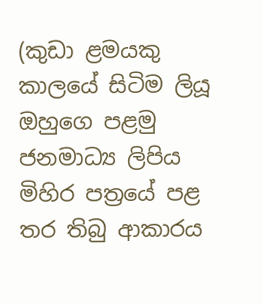(කුඩා ළමයකු කාලයේ සිටිම ලියූ ඔහුගෙ පළමු ජනමාධ්‍ය ලිපිය මිහිර පත්‍රයේ පළ තර තිබු ආකාරය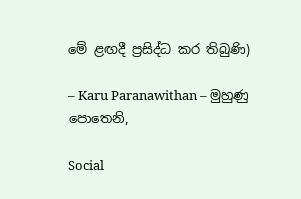මේ ළඟදී ප්‍රසිද්ධ කර තිබුණි)

– Karu Paranawithan – මුහුණු පොතෙනි,

Social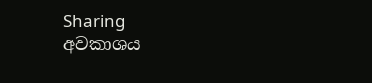Sharing
අවකාශය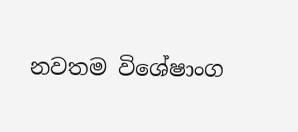නවතම විශේෂාංග